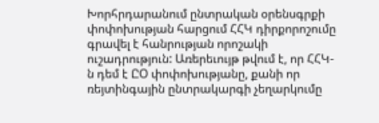Խորհրդարանում ընտրական օրենսգրքի փոփոխության հարցում ՀՀԿ դիրքորոշումը գրավել է հանրության որոշակի ուշադրություն: Առերեւույթ թվում է, որ ՀՀԿ-ն դեմ է ԸՕ փոփոխությանը, քանի որ ռեյտինգային ընտրակարգի չեղարկումը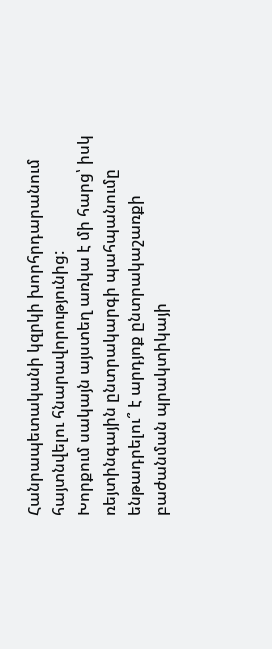Հանրապետականի կզրկի խորհրդարանում հայտնվելու հնարավորությունից:
Խորքում սակայն այստեղ առկա է մի հարց՝ իսկ ռեյտինգային ընտրակարգի պահպանումը ենթադրելու՞ է արդյոք ընտրակաշառքի բաժանման պրակտիկայի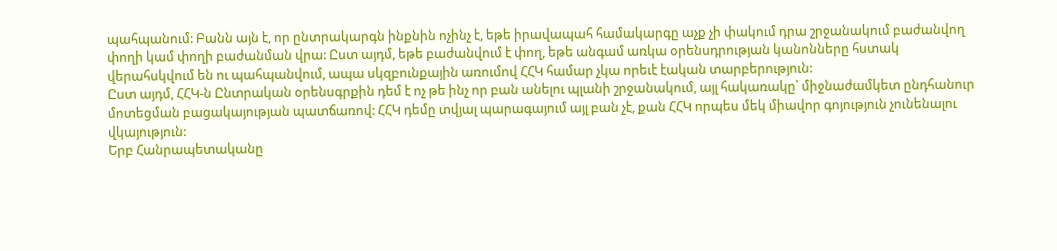պահպանում: Բանն այն է, որ ընտրակարգն ինքնին ոչինչ է, եթե իրավապահ համակարգը աչք չի փակում դրա շրջանակում բաժանվող փողի կամ փողի բաժանման վրա: Ըստ այդմ, եթե բաժանվում է փող, եթե անգամ առկա օրենսդրության կանոնները հստակ վերահսկվում են ու պահպանվում, ապա սկզբունքային առումով ՀՀԿ համար չկա որեւէ էական տարբերություն:
Ըստ այդմ, ՀՀԿ-ն Ընտրական օրենսգրքին դեմ է ոչ թե ինչ որ բան անելու պլանի շրջանակում, այլ հակառակը՝ միջնաժամկետ ընդհանուր մոտեցման բացակայության պատճառով: ՀՀԿ դեմը տվյալ պարագայում այլ բան չէ, քան ՀՀԿ որպես մեկ միավոր գոյություն չունենալու վկայություն:
Երբ Հանրապետականը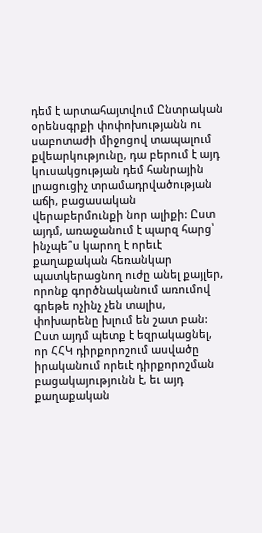դեմ է արտահայտվում Ընտրական օրենսգրքի փոփոխությանն ու սաբոտաժի միջոցով տապալում քվեարկությունը, դա բերում է այդ կուսակցության դեմ հանրային լրացուցիչ տրամադրվածության աճի, բացասական վերաբերմունքի նոր ալիքի: Ըստ այդմ, առաջանում է պարզ հարց՝ ինչպե՞ս կարող է որեւէ քաղաքական հեռանկար պատկերացնող ուժը անել քայլեր, որոնք գործնականում առումով գրեթե ոչինչ չեն տալիս, փոխարենը խլում են շատ բան:
Ըստ այդմ պետք է եզրակացնել, որ ՀՀԿ դիրքորոշում ասվածը իրականում որեւէ դիրքորոշման բացակայությունն է, եւ այդ քաղաքական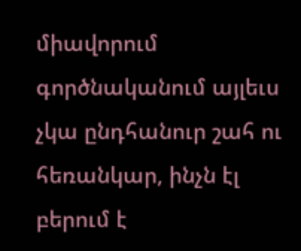միավորում գործնականում այլեւս չկա ընդհանուր շահ ու հեռանկար, ինչն էլ բերում է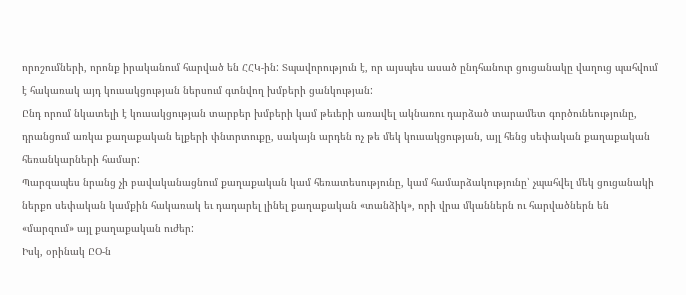որոշումների, որոնք իրականում հարված են ՀՀԿ-ին: Տպավորություն է, որ այսպես ասած ընդհանուր ցուցանակը վաղուց պահվում է հակառակ այդ կուսակցության ներսում գտնվող խմբերի ցանկության:
Ընդ որում նկատելի է կուսակցության տարբեր խմբերի կամ թեւերի առավել ակնառու դարձած տարամետ գործունեությունը, դրանցում առկա քաղաքական ելքերի փնտրտուքը, սակայն արդեն ոչ թե մեկ կուսակցության, այլ հենց սեփական քաղաքական հեռանկարների համար:
Պարզապես նրանց չի բավականացնում քաղաքական կամ հեռատեսությունը, կամ համարձակությունը՝ չպահվել մեկ ցուցանակի ներքո սեփական կամքին հակառակ եւ դադարել լինել քաղաքական «տանձիկ», որի վրա մկաններն ու հարվածներն են «մարզում» այլ քաղաքական ուժեր:
Իսկ, օրինակ ԸՕ-ն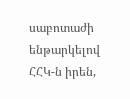սաբոտաժի ենթարկելով ՀՀԿ-ն իրեն,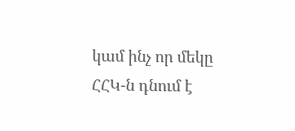կամ ինչ որ մեկը ՀՀԿ-ն դնում է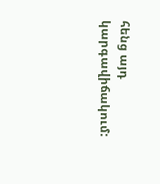հենց այդ կարգավիճակում: